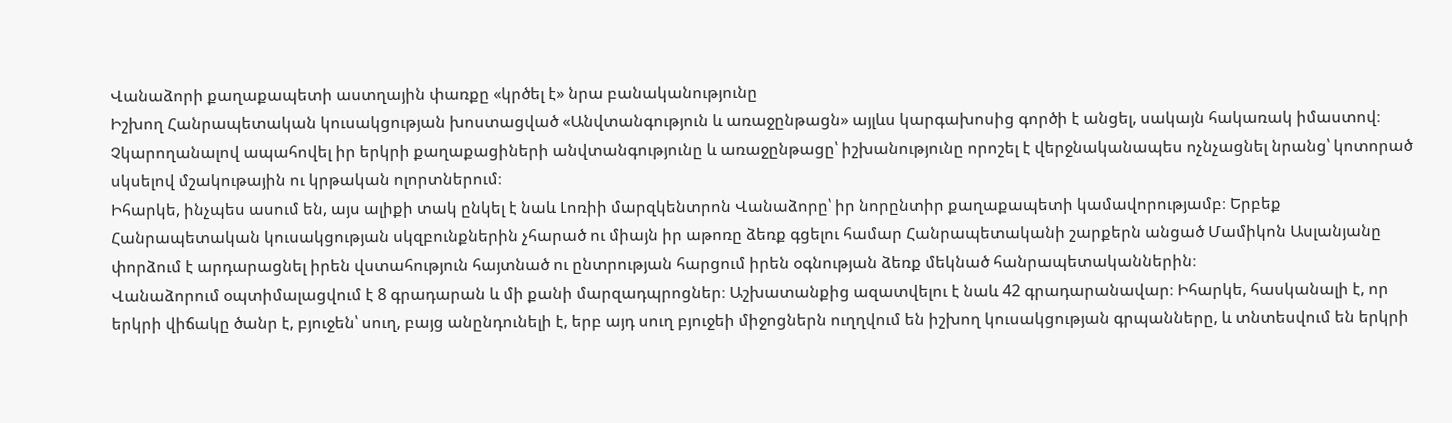Վանաձորի քաղաքապետի աստղային փառքը «կրծել է» նրա բանականությունը
Իշխող Հանրապետական կուսակցության խոստացված «Անվտանգություն և առաջընթացն» այլևս կարգախոսից գործի է անցել, սակայն հակառակ իմաստով։ Չկարողանալով ապահովել իր երկրի քաղաքացիների անվտանգությունը և առաջընթացը՝ իշխանությունը որոշել է վերջնականապես ոչնչացնել նրանց՝ կոտորած սկսելով մշակութային ու կրթական ոլորտներում։
Իհարկե, ինչպես ասում են, այս ալիքի տակ ընկել է նաև Լոռիի մարզկենտրոն Վանաձորը՝ իր նորընտիր քաղաքապետի կամավորությամբ։ Երբեք Հանրապետական կուսակցության սկզբունքներին չհարած ու միայն իր աթոռը ձեռք գցելու համար Հանրապետականի շարքերն անցած Մամիկոն Ասլանյանը փորձում է արդարացնել իրեն վստահություն հայտնած ու ընտրության հարցում իրեն օգնության ձեռք մեկնած հանրապետականներին։
Վանաձորում օպտիմալացվում է 8 գրադարան և մի քանի մարզադպրոցներ։ Աշխատանքից ազատվելու է նաև 42 գրադարանավար։ Իհարկե, հասկանալի է, որ երկրի վիճակը ծանր է, բյուջեն՝ սուղ, բայց անընդունելի է, երբ այդ սուղ բյուջեի միջոցներն ուղղվում են իշխող կուսակցության գրպանները, և տնտեսվում են երկրի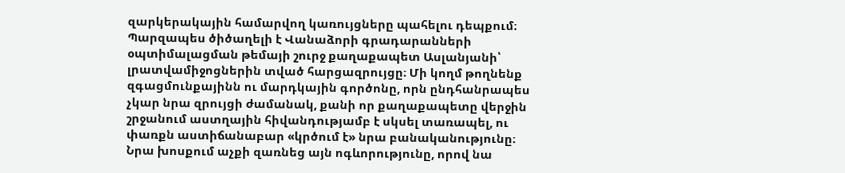զարկերակային համարվող կառույցները պահելու դեպքում։
Պարզապես ծիծաղելի է Վանաձորի գրադարանների օպտիմալացման թեմայի շուրջ քաղաքապետ Ասլանյանի՝ լրատվամիջոցներին տված հարցազրույցը։ Մի կողմ թողնենք զգացմունքայինն ու մարդկային գործոնը, որն ընդհանրապես չկար նրա զրույցի ժամանակ, քանի որ քաղաքապետը վերջին շրջանում աստղային հիվանդությամբ է սկսել տառապել, ու փառքն աստիճանաբար «կրծում է» նրա բանականությունը։ Նրա խոսքում աչքի զառնեց այն ոգևորությունը, որով նա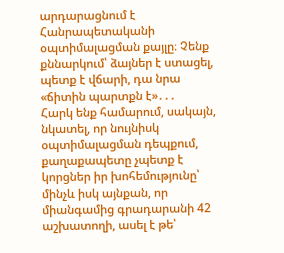արդարացնում է Հանրապետականի օպտիմալացման քայլը։ Չենք քննարկում՝ ձայներ է ստացել, պետք է վճարի, դա նրա «ճիտին պարտքն է»․․․
Հարկ ենք համարում, սակայն, նկատել, որ նույնիսկ օպտիմալացման դեպքում, քաղաքապետը չպետք է կորցներ իր խոհեմությունը՝ մինչև իսկ այնքան, որ միանգամից գրադարանի 42 աշխատողի, ասել է թե՝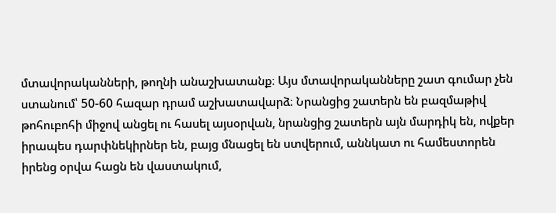մտավորականների, թողնի անաշխատանք։ Այս մտավորականները շատ գումար չեն ստանում՝ 50-60 հազար դրամ աշխատավարձ։ Նրանցից շատերն են բազմաթիվ թոհուբոհի միջով անցել ու հասել այսօրվան, նրանցից շատերն այն մարդիկ են, ովքեր իրապես դարփնեկիրներ են, բայց մնացել են ստվերում, աննկատ ու համեստորեն իրենց օրվա հացն են վաստակում,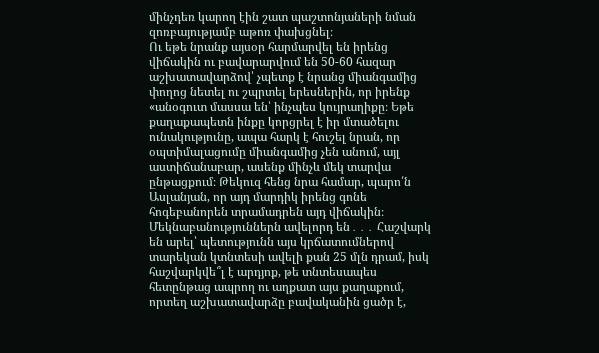մինչդեռ կարող էին շատ պաշտոնյաների նման զոռբայությամբ աթոռ փախցնել։
Ու եթե նրանք այսօր հարմարվել են իրենց վիճակին ու բավարարվում են 50-60 հազար աշխատավարձով՝ չպետք է նրանց միանգամից փողոց նետել ու շպրտել երեսներին, որ իրենք «անօգուտ մասսա են՝ ինչպես կույրաղիքը։ Եթե քաղաքապետն ինքը կորցրել է իր մտածելու ունակությունը, ապա հարկ է հուշել նրան, որ օպտիմալացումը միանգամից չեն անում, այլ աստիճանաբար, ասենք մինչև մեկ տարվա ընթացքում։ Թեկուզ հենց նրա համար, պարո՛ն Ասլանյան, որ այդ մարդիկ իրենց գոնե հոգեբանորեն տրամադրեն այդ վիճակին։
Մեկնաբանություններն ավելորդ են․․․ Հաշվարկ են արել՝ պետությունն այս կրճատումներով տարեկան կտնտեսի ավելի քան 25 մլն դրամ, իսկ հաշվարկվե՞լ է արդյոք, թե տնտեսապես հետընթաց ապրող ու աղքատ այս քաղաքում, որտեղ աշխատավարձը բավականին ցածր է,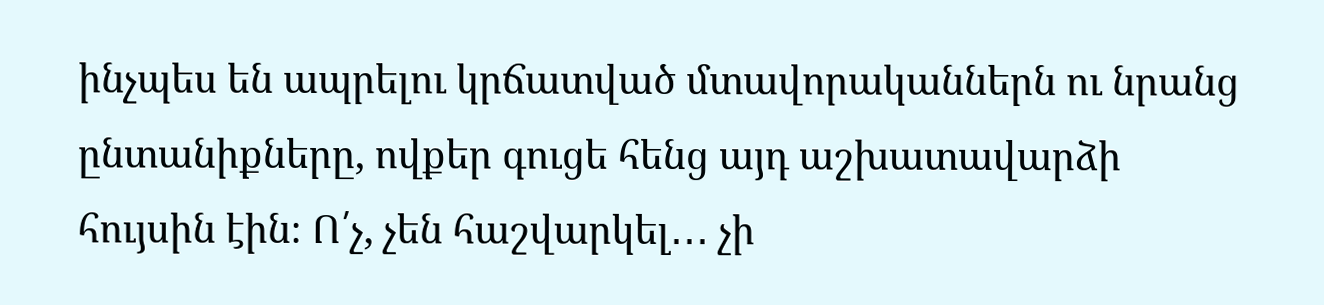ինչպես են ապրելու կրճատված մտավորականներն ու նրանց ընտանիքները, ովքեր գուցե հենց այդ աշխատավարձի հույսին էին։ Ո՛չ, չեն հաշվարկել․․․ չի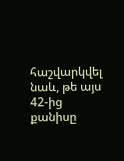հաշվարկվել նաև, թե այս 42-ից քանիսը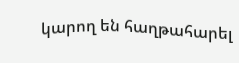կարող են հաղթահարել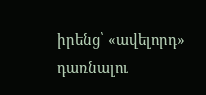իրենց՝ «ավելորդ» դառնալու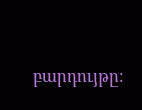բարդույթը։